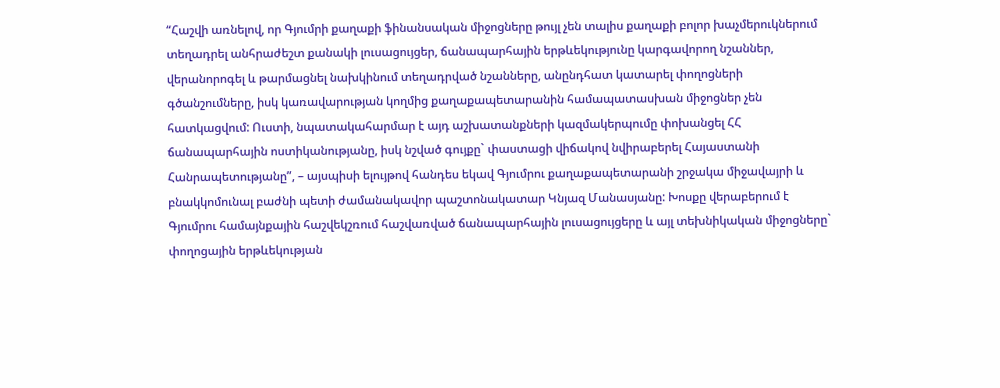“Հաշվի առնելով, որ Գյումրի քաղաքի ֆինանսական միջոցները թույլ չեն տալիս քաղաքի բոլոր խաչմերուկներում տեղադրել անհրաժեշտ քանակի լուսացույցեր, ճանապարհային երթևեկությունը կարգավորող նշաններ, վերանորոգել և թարմացնել նախկինում տեղադրված նշանները, անընդհատ կատարել փողոցների գծանշումները, իսկ կառավարության կողմից քաղաքապետարանին համապատասխան միջոցներ չեն հատկացվում: Ուստի, նպատակահարմար է այդ աշխատանքների կազմակերպումը փոխանցել ՀՀ ճանապարհային ոստիկանությանը, իսկ նշված գույքը` փաստացի վիճակով նվիրաբերել Հայաստանի Հանրապետությանը”, – այսպիսի ելույթով հանդես եկավ Գյումրու քաղաքապետարանի շրջակա միջավայրի և բնակկոմունալ բաժնի պետի ժամանակավոր պաշտոնակատար Կնյազ Մանասյանը: Խոսքը վերաբերում է Գյումրու համայնքային հաշվեկշռում հաշվառված ճանապարհային լուսացույցերը և այլ տեխնիկական միջոցները` փողոցային երթևեկության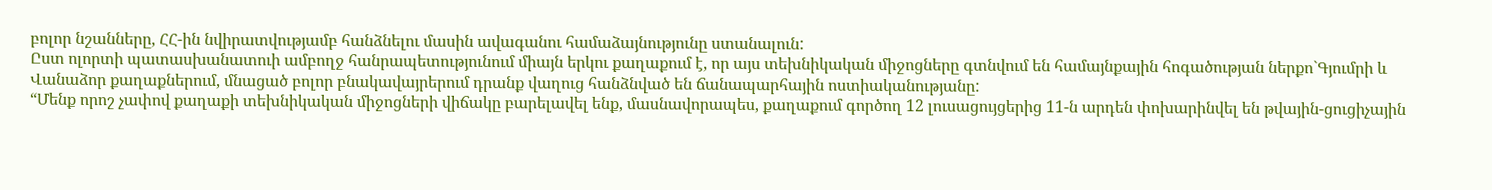բոլոր նշանները, ՀՀ-ին նվիրատվությամբ հանձնելու մասին ավագանու համաձայնությունը ստանալուն:
Ըստ ոլորտի պատասխանատուի ամբողջ հանրապետությունում միայն երկու քաղաքում է, որ այս տեխնիկական միջոցները գտնվում են համայնքային հոգածության ներքո`Գյումրի և Վանաձոր քաղաքներում, մնացած բոլոր բնակավայրերում դրանք վաղուց հանձնված են ճանապարհային ոստիականությանը:
“Մենք որոշ չափով քաղաքի տեխնիկական միջոցների վիճակը բարելավել ենք, մասնավորապես, քաղաքում գործող 12 լուսացույցերից 11-ն արդեն փոխարինվել են թվային-ցուցիչային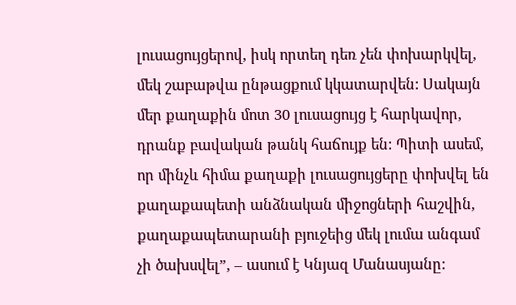լուսացույցերով, իսկ որտեղ դեռ չեն փոխարկվել, մեկ շաբաթվա ընթացքում կկատարվեն: Սակայն մեր քաղաքին մոտ 30 լուսացույց է հարկավոր, դրանք բավական թանկ հաճույք են: Պիտի ասեմ, որ մինչև հիմա քաղաքի լուսացույցերը փոխվել են քաղաքապետի անձնական միջոցների հաշվին, քաղաքապետարանի բյուջեից մեկ լումա անգամ չի ծախսվել”, – ասում է Կնյազ Մանասյանը: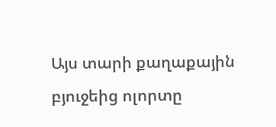Այս տարի քաղաքային բյուջեից ոլորտը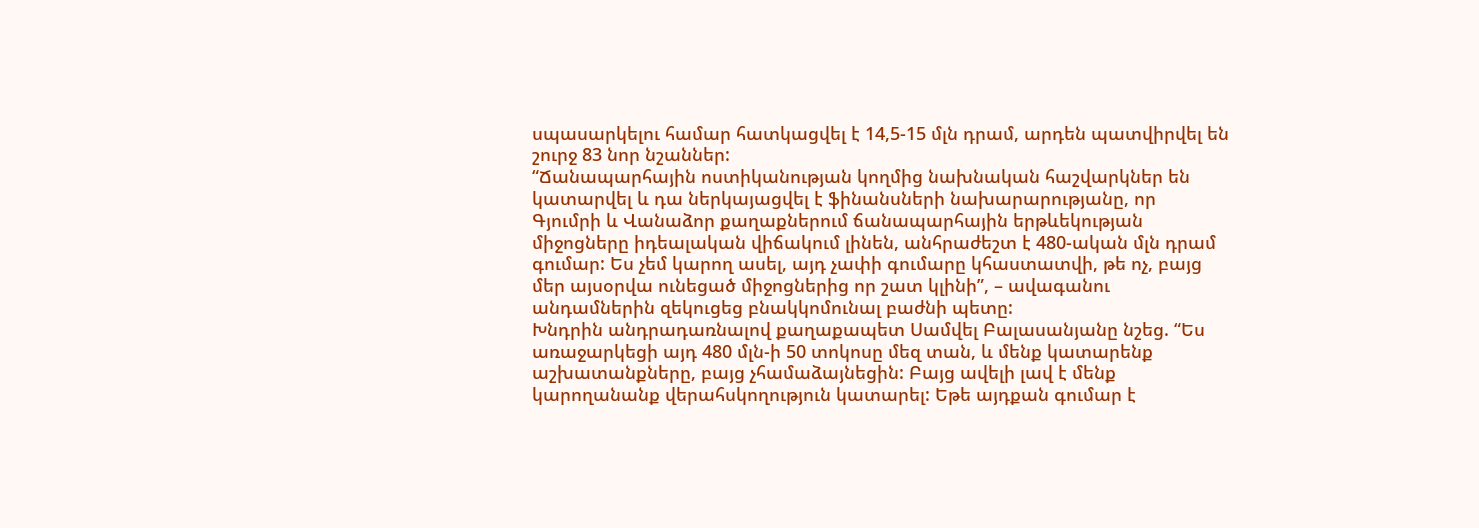սպասարկելու համար հատկացվել է 14,5-15 մլն դրամ, արդեն պատվիրվել են շուրջ 83 նոր նշաններ:
“Ճանապարհային ոստիկանության կողմից նախնական հաշվարկներ են կատարվել և դա ներկայացվել է ֆինանսների նախարարությանը, որ Գյումրի և Վանաձոր քաղաքներում ճանապարհային երթևեկության միջոցները իդեալական վիճակում լինեն, անհրաժեշտ է 480-ական մլն դրամ գումար: Ես չեմ կարող ասել, այդ չափի գումարը կհաստատվի, թե ոչ, բայց մեր այսօրվա ունեցած միջոցներից որ շատ կլինի”, – ավագանու անդամներին զեկուցեց բնակկոմունալ բաժնի պետը:
Խնդրին անդրադառնալով քաղաքապետ Սամվել Բալասանյանը նշեց. “Ես առաջարկեցի այդ 480 մլն-ի 50 տոկոսը մեզ տան, և մենք կատարենք աշխատանքները, բայց չհամաձայնեցին: Բայց ավելի լավ է մենք կարողանանք վերահսկողություն կատարել: Եթե այդքան գումար է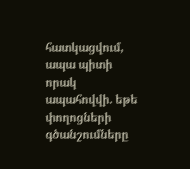հատկացվում, ապա պիտի որակ ապահովվի. եթե փողոցների գծանշումները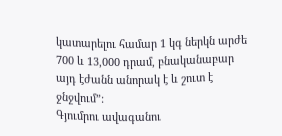կատարելու համար 1 կգ ներկն արժե 700 և 13,000 դրամ, բնականաբար այդ էժանն անորակ է և շուտ է ջնջվում”:
Գյումրու ավագանու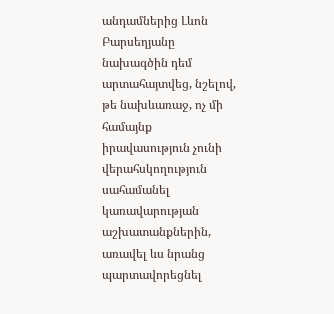անդամներից Լևոն Բարսեղյանը նախագծին դեմ արտահայտվեց, նշելով, թե նախևառաջ, ոչ մի համայնք իրավասություն չունի վերահսկողություն սահամանել կառավարության աշխատանքներին, առավել ևս նրանց պարտավորեցնել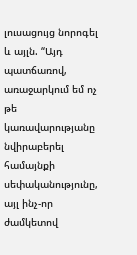լուսացույց նորոգել և այլն. “Այդ պատճառով, առաջարկում եմ ոչ թե կառավարությանը նվիրաբերել համայնքի սեփականությունը, այլ ինչ-որ ժամկետով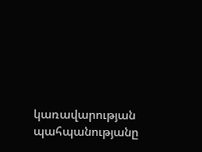կառավարության պահպանությանը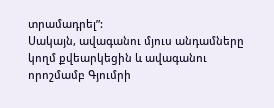տրամադրել”:
Սակայն, ավագանու մյուս անդամները կողմ քվեարկեցին և ավագանու որոշմամբ Գյումրի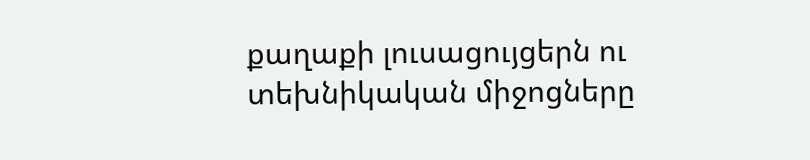քաղաքի լուսացույցերն ու տեխնիկական միջոցները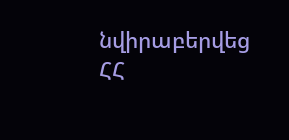նվիրաբերվեց ՀՀ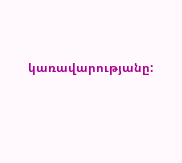կառավարությանը: